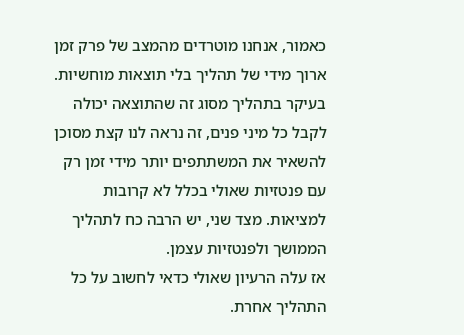כאמור, אנחנו מוטרדים מהמצב של פרק זמן ארוך מידי של תהליך בלי תוצאות מוחשיות. בעיקר בתהליך מסוג זה שהתוצאה יכולה לקבל כל מיני פנים, זה נראה לנו קצת מסוכן להשאיר את המשתתפים יותר מידי זמן רק עם פנטזיות שאולי בכלל לא קרובות למציאות. מצד שני, יש הרבה כח לתהליך הממושך ולפנטזיות עצמן.
אז עלה הרעיון שאולי כדאי לחשוב על כל התהליך אחרת.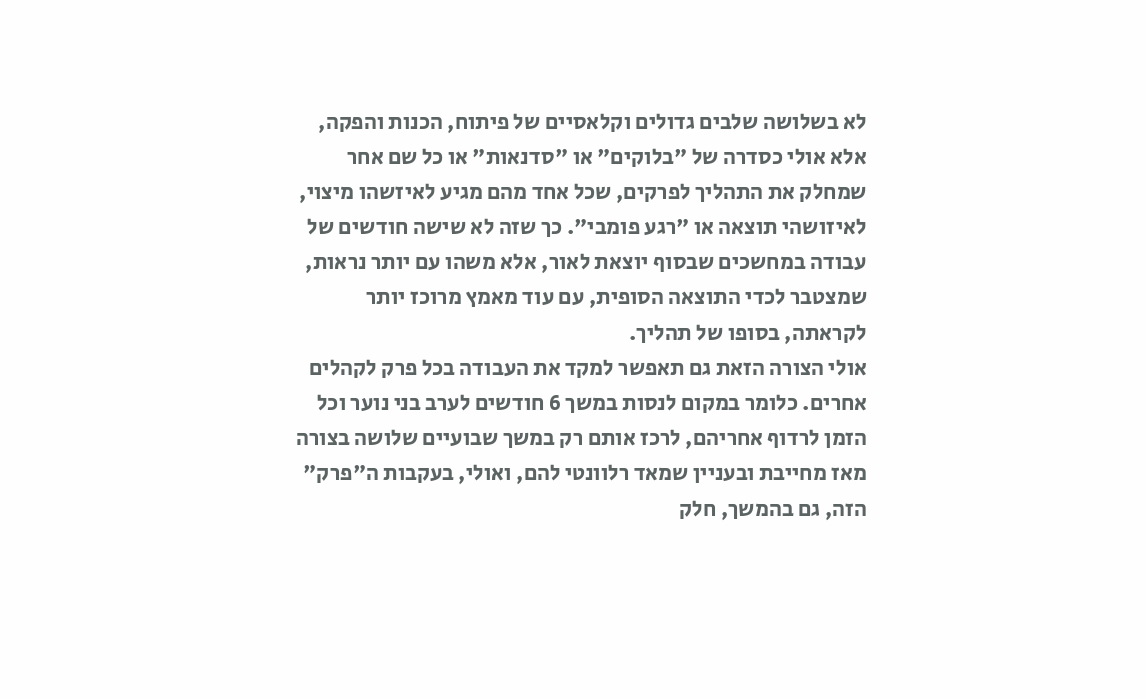לא בשלושה שלבים גדולים וקלאסיים של פיתוח, הכנות והפקה, אלא אולי כסדרה של "בלוקים" או "סדנאות" או כל שם אחר שמחלק את התהליך לפרקים, שכל אחד מהם מגיע לאיזשהו מיצוי, לאיזושהי תוצאה או "רגע פומבי". כך שזה לא שישה חודשים של עבודה במחשכים שבסוף יוצאת לאור, אלא משהו עם יותר נראות, שמצטבר לכדי התוצאה הסופית, עם עוד מאמץ מרוכז יותר לקראתה, בסופו של תהליך.
אולי הצורה הזאת גם תאפשר למקד את העבודה בכל פרק לקהלים אחרים. כלומר במקום לנסות במשך 6 חודשים לערב בני נוער וכל הזמן לרדוף אחריהם, לרכז אותם רק במשך שבועיים שלושה בצורה מאז מחייבת ובעניין שמאד רלוונטי להם, ואולי, בעקבות ה"פרק" הזה, גם בהמשך, חלק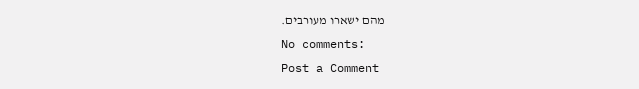מהם ישארו מעורבים.
No comments:
Post a Comment